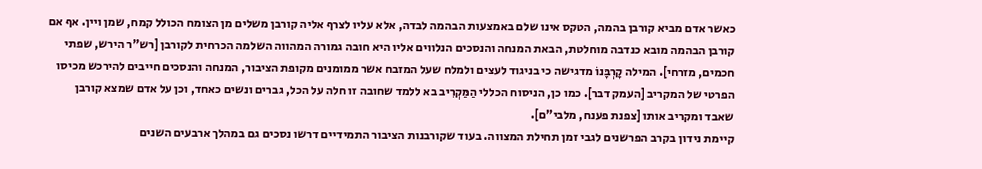כאשר אדם מביא קורבן בהמה, הטקס אינו שלם באמצעות הבהמה לבדה, אלא עליו לצרף אליה קורבן משלים מן הצומח הכולל קמח, שמן ויין. אף אם קורבן הבהמה מובא כנדבה מוחלטת, הבאת המנחה והנסכים הנלווים אליו היא חובה גמורה המהווה השלמה הכרחית לקורבן [רש"ר הירש, שפתי חכמים, מזרחי]. המילה קָרְבָּנוֹ מדגישה כי בניגוד לעצים ולמלח שעל המזבח אשר ממומנים מקופת הציבור, המנחה והנסכים חייבים להירכש מכיסו הפרטי של המקריב [העמק דבר]. כמו כן, הניסוח הכללי הַמַּקְרִיב בא ללמד שחובה זו חלה על הכל, גברים ונשים כאחד, וכן על אדם שמצא קורבן שאבד ומקריב אותו [צפנת פענח, מלבי"ם].
קיימת נידון בקרב הפרשנים לגבי זמן תחילת המצווה. בעוד שקורבנות הציבור התמידיים דרשו נסכים גם במהלך ארבעים השנים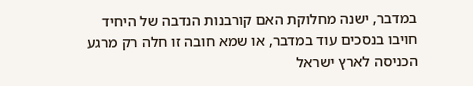במדבר, ישנה מחלוקת האם קורבנות הנדבה של היחיד חויבו בנסכים עוד במדבר, או שמא חובה זו חלה רק מרגע הכניסה לארץ ישראל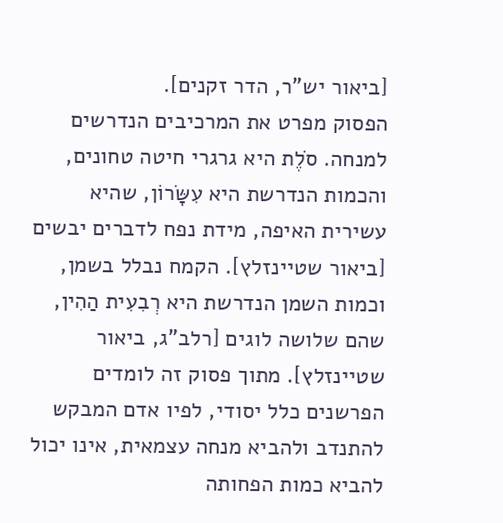[ביאור יש"ר, הדר זקנים].
הפסוק מפרט את המרכיבים הנדרשים למנחה. סֹלֶת היא גרגרי חיטה טחונים, והכמות הנדרשת היא עִשָּׂרוֹן, שהיא עשירית האיפה, מידת נפח לדברים יבשים [ביאור שטיינזלץ]. הקמח נבלל בשמן, וכמות השמן הנדרשת היא רְבִעִית הַהִין, שהם שלושה לוגים [רלב"ג, ביאור שטיינזלץ]. מתוך פסוק זה לומדים הפרשנים כלל יסודי, לפיו אדם המבקש להתנדב ולהביא מנחה עצמאית, אינו יכול להביא כמות הפחותה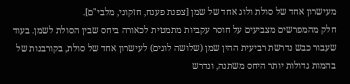מעישרון אחד של סולת ולוג אחד של שמן [צפנת פענח, חזקוני, מלבי"ם].
חלק מהמפרשים מצביעים על חוסר עקביות מתמטית לכאורה ביחס שבין הסולת לשמן. בעוד שעבור כבש נדרשת רביעית ההין שמן (שלושה לוגים) לעישרון אחד של סולת, בקורבנות של בהמות גדולות יותר היחס משתנה, ונדרש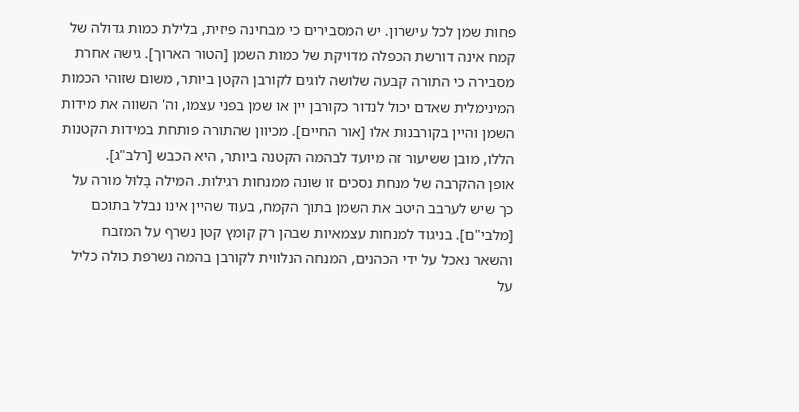פחות שמן לכל עישרון. יש המסבירים כי מבחינה פיזית, בלילת כמות גדולה של קמח אינה דורשת הכפלה מדויקת של כמות השמן [הטור הארוך]. גישה אחרת מסבירה כי התורה קבעה שלושה לוגים לקורבן הקטן ביותר, משום שזוהי הכמות המינימלית שאדם יכול לנדור כקורבן יין או שמן בפני עצמו, וה' השווה את מידות השמן והיין בקורבנות אלו [אור החיים]. מכיוון שהתורה פותחת במידות הקטנות הללו, מובן ששיעור זה מיועד לבהמה הקטנה ביותר, היא הכבש [רלב"ג].
אופן ההקרבה של מנחת נסכים זו שונה ממנחות רגילות. המילה בָּלוּל מורה על כך שיש לערבב היטב את השמן בתוך הקמח, בעוד שהיין אינו נבלל בתוכם [מלבי"ם]. בניגוד למנחות עצמאיות שבהן רק קומץ קטן נשרף על המזבח והשאר נאכל על ידי הכהנים, המנחה הנלווית לקורבן בהמה נשרפת כולה כליל על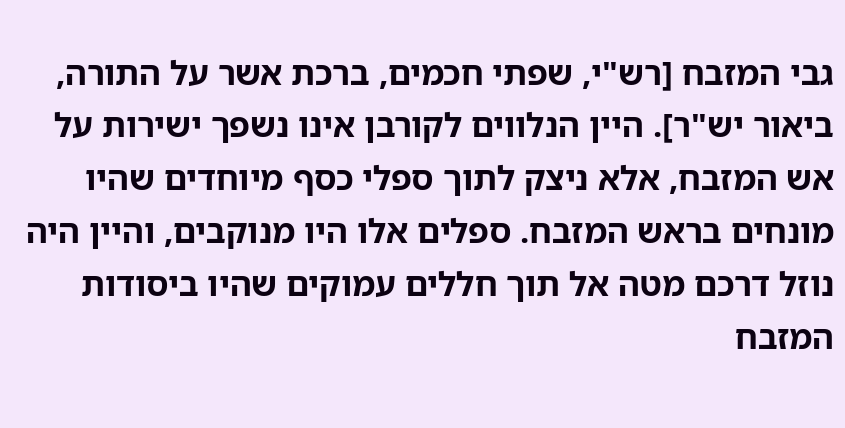גבי המזבח [רש"י, שפתי חכמים, ברכת אשר על התורה, ביאור יש"ר]. היין הנלווים לקורבן אינו נשפך ישירות על אש המזבח, אלא ניצק לתוך ספלי כסף מיוחדים שהיו מונחים בראש המזבח. ספלים אלו היו מנוקבים, והיין היה נוזל דרכם מטה אל תוך חללים עמוקים שהיו ביסודות המזבח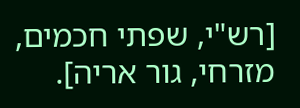[רש"י, שפתי חכמים, מזרחי, גור אריה].